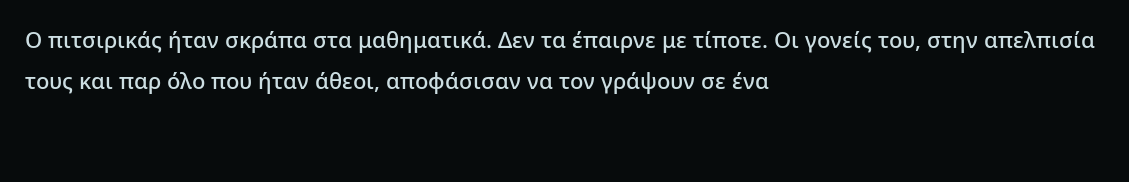Ο πιτσιρικάς ήταν σκράπα στα μαθηματικά. Δεν τα έπαιρνε με τίποτε. Οι γονείς του, στην απελπισία τους και παρ όλο που ήταν άθεοι, αποφάσισαν να τον γράψουν σε ένα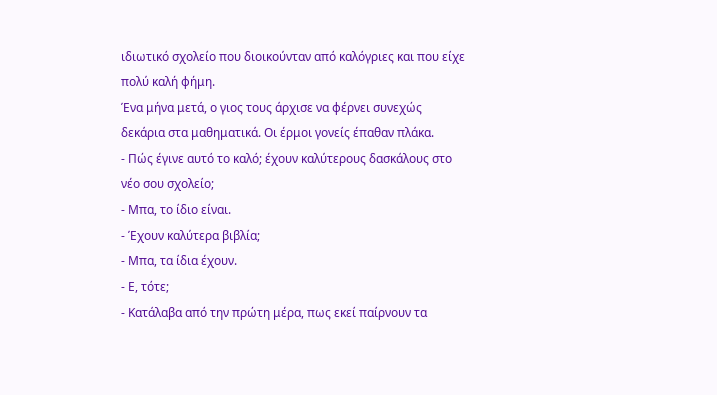ιδιωτικό σχολείο που διοικούνταν από καλόγριες και που είχε πολύ καλή φήμη.
Ένα μήνα μετά, ο γιος τους άρχισε να φέρνει συνεχώς δεκάρια στα μαθηματικά. Οι έρμοι γονείς έπαθαν πλάκα.
- Πώς έγινε αυτό το καλό; έχουν καλύτερους δασκάλους στο νέο σου σχολείο;
- Μπα, το ίδιο είναι.
- Έχουν καλύτερα βιβλία;
- Μπα, τα ίδια έχουν.
- Ε, τότε;
- Κατάλαβα από την πρώτη μέρα, πως εκεί παίρνουν τα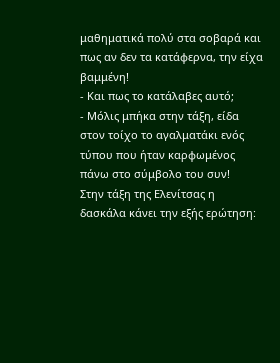μαθηματικά πολύ στα σοβαρά και πως αν δεν τα κατάφερνα, την είχα βαμμένη!
- Και πως το κατάλαβες αυτό;
- Μόλις μπήκα στην τάξη, είδα στον τοίχο το αγαλματάκι ενός τύπου που ήταν καρφωμένος πάνω στο σύμβολο του συν!
Στην τάξη της Ελενίτσας η δασκάλα κάνει την εξής ερώτηση: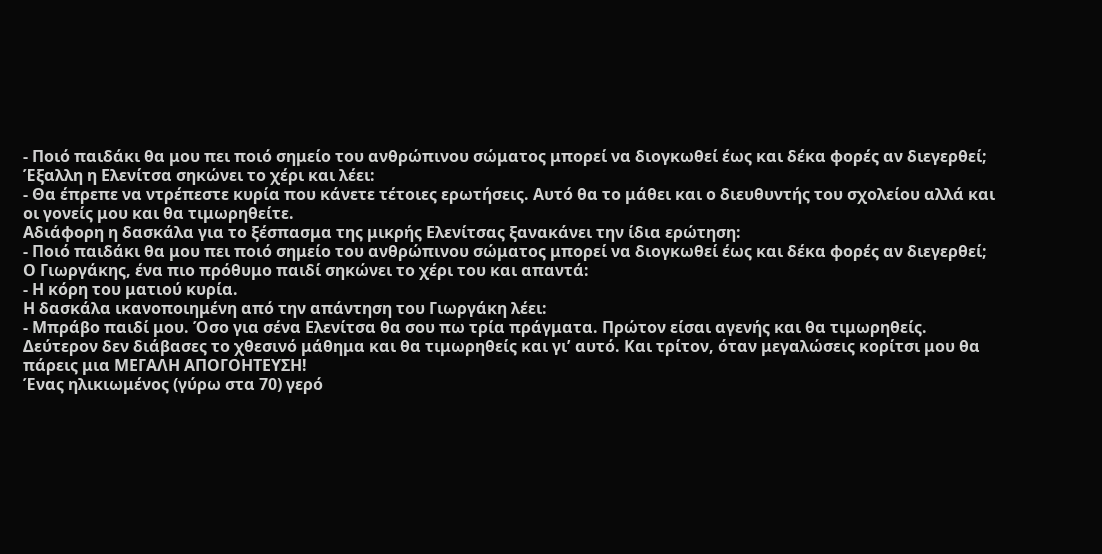- Ποιό παιδάκι θα μου πει ποιό σημείο του ανθρώπινου σώματος μπορεί να διογκωθεί έως και δέκα φορές αν διεγερθεί;
Έξαλλη η Ελενίτσα σηκώνει το χέρι και λέει:
- Θα έπρεπε να ντρέπεστε κυρία που κάνετε τέτοιες ερωτήσεις. Αυτό θα το μάθει και ο διευθυντής του σχολείου αλλά και οι γονείς μου και θα τιμωρηθείτε.
Αδιάφορη η δασκάλα για το ξέσπασμα της μικρής Ελενίτσας ξανακάνει την ίδια ερώτηση:
- Ποιό παιδάκι θα μου πει ποιό σημείο του ανθρώπινου σώματος μπορεί να διογκωθεί έως και δέκα φορές αν διεγερθεί;
Ο Γιωργάκης, ένα πιο πρόθυμο παιδί σηκώνει το χέρι του και απαντά:
- Η κόρη του ματιού κυρία.
Η δασκάλα ικανοποιημένη από την απάντηση του Γιωργάκη λέει:
- Μπράβο παιδί μου. Όσο για σένα Ελενίτσα θα σου πω τρία πράγματα. Πρώτον είσαι αγενής και θα τιμωρηθείς. Δεύτερον δεν διάβασες το χθεσινό μάθημα και θα τιμωρηθείς και γιʼ αυτό. Και τρίτον, όταν μεγαλώσεις κορίτσι μου θα πάρεις μια ΜΕΓΑΛΗ ΑΠΟΓΟΗΤΕΥΣΗ!
Ένας ηλικιωμένος (γύρω στα 70) γερό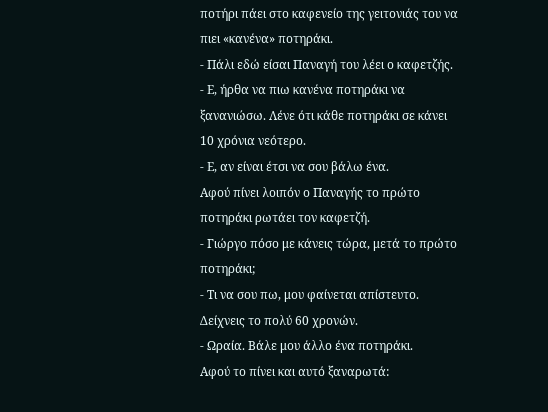ποτήρι πάει στο καφενείο της γειτονιάς του να πιει «κανένα» ποτηράκι.
- Πάλι εδώ είσαι Παναγή του λέει ο καφετζής.
- Ε, ήρθα να πιω κανένα ποτηράκι να ξανανιώσω. Λένε ότι κάθε ποτηράκι σε κάνει 10 χρόνια νεότερο.
- Ε, αν είναι έτσι να σου βάλω ένα.
Αφού πίνει λοιπόν ο Παναγής το πρώτο ποτηράκι ρωτάει τον καφετζή.
- Γιώργο πόσο με κάνεις τώρα, μετά το πρώτο ποτηράκι;
- Τι να σου πω, μου φαίνεται απίστευτο. Δείχνεις το πολύ 60 χρονών.
- Ωραία. Βάλε μου άλλο ένα ποτηράκι.
Αφού το πίνει και αυτό ξαναρωτά: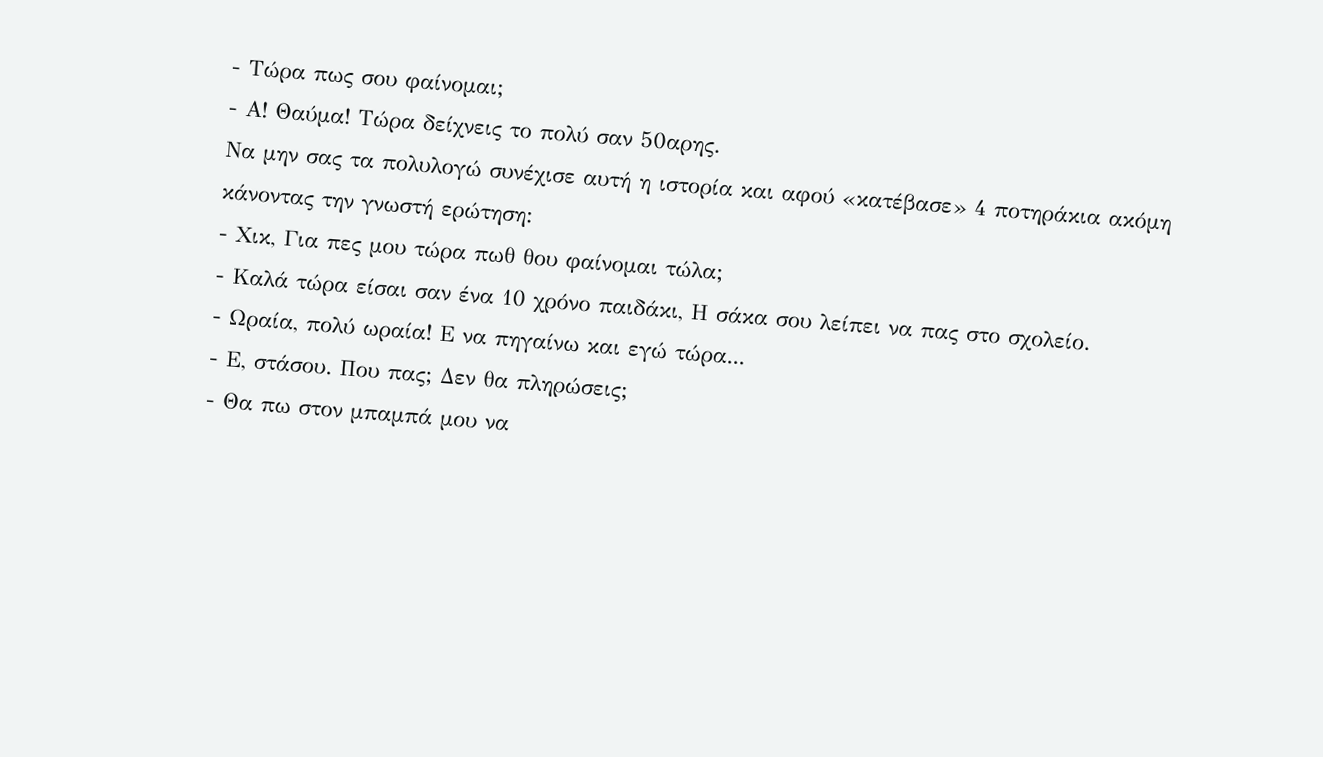- Τώρα πως σου φαίνομαι;
- Α! Θαύμα! Τώρα δείχνεις το πολύ σαν 50αρης.
Να μην σας τα πολυλογώ συνέχισε αυτή η ιστορία και αφού «κατέβασε» 4 ποτηράκια ακόμη κάνοντας την γνωστή ερώτηση:
- Χικ, Για πες μου τώρα πωθ θου φαίνομαι τώλα;
- Καλά τώρα είσαι σαν ένα 10 χρόνο παιδάκι, Η σάκα σου λείπει να πας στο σχολείο.
- Ωραία, πολύ ωραία! Ε να πηγαίνω και εγώ τώρα...
- Ε, στάσου. Που πας; Δεν θα πληρώσεις;
- Θα πω στον μπαμπά μου να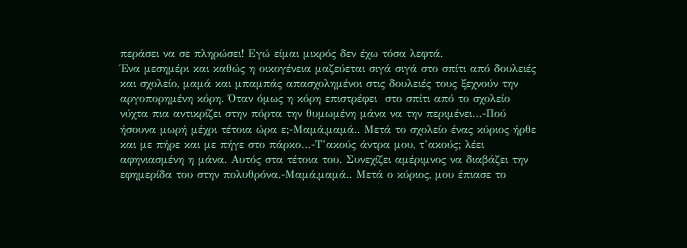περάσει να σε πληρώσει! Εγώ είμαι μικρός δεν έχω τόσα λεφτά.
Ένα μεσημέρι και καθώς η οικογένεια μαζεύεται σιγά σιγά στο σπίτι από δουλειές και σχολείο, μαμά και μπαμπάς απασχολημένοι στις δουλειές τους ξεχνούν την αργοπορημένη κόρη. Όταν όμως η κόρη επιστρέφει  στο σπίτι από το σχολείο νύχτα πια αντικρίζει στην πόρτα την θυμωμένη μάνα να την περιμένει…-Πού ήσουνα μωρή μέχρι τέτοια ώρα ε;-Μαμά,μαμά.. Μετά το σχολείο ένας κύριος ήρθε και με πήρε και με πήγε στο πάρκο…-Τ’ακούς άντρα μου, τ’ακούς; λέει αφηνιασμένη η μάνα. Αυτός στα τέτοια του. Συνεχίζει αμέριμνος να διαβάζει την εφημερίδα του στην πολυθρόνα.-Μαμά,μαμά.. Μετά ο κύριος, μου έπιασε το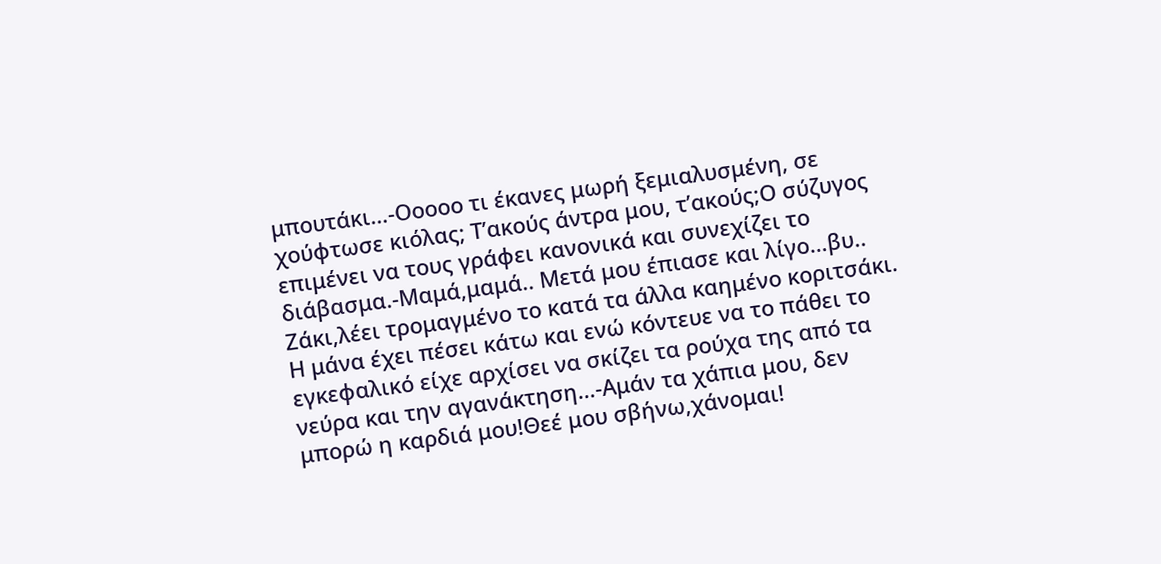μπουτάκι…-Οοοοο τι έκανες μωρή ξεμιαλυσμένη, σε χούφτωσε κιόλας; Τ’ακούς άντρα μου, τ’ακούς;Ο σύζυγος επιμένει να τους γράφει κανονικά και συνεχίζει το διάβασμα.-Μαμά,μαμά.. Μετά μου έπιασε και λίγο…βυ.. Ζάκι,λέει τρομαγμένο το κατά τα άλλα καημένο κοριτσάκι. Η μάνα έχει πέσει κάτω και ενώ κόντευε να το πάθει το εγκεφαλικό είχε αρχίσει να σκίζει τα ρούχα της από τα νεύρα και την αγανάκτηση…-Αμάν τα χάπια μου, δεν μπορώ η καρδιά μου!Θεέ μου σβήνω,χάνομαι!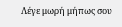Λέγε μωρή μήπως σου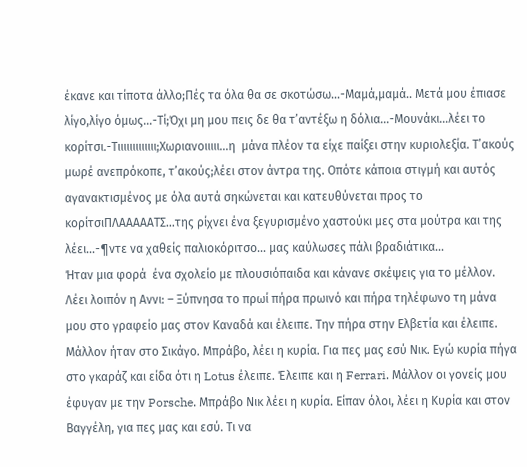έκανε και τίποτα άλλο;Πές τα όλα θα σε σκοτώσω…-Μαμά,μαμά.. Μετά μου έπιασε λίγο,λίγο όμως…-Τί;Όχι μη μου πεις δε θα τ’αντέξω η δόλια…-Μουνάκι…λέει το κορίτσι.-Τιιιιιιιιιιιιι;Χωριανοιιιιι…η  μάνα πλέον τα είχε παίξει στην κυριολεξία. Τ’ακούς μωρέ ανεπρόκοπε, τ’ακούς;λέει στον άντρα της. Οπότε κάποια στιγμή και αυτός αγανακτισμένος με όλα αυτά σηκώνεται και κατευθύνεται προς το κορίτσιΠΛΑΑΑΑΑΤΣ…της ρίχνει ένα ξεγυρισμένο χαστούκι μες στα μούτρα και της λέει…-¶ντε να χαθείς παλιοκόριτσο… μας καύλωσες πάλι βραδιάτικα…
Ήταν μια φορά  ένα σχολείο με πλουσιόπαιδα και κάνανε σκέψεις για το μέλλον. Λέει λοιπόν η Αννι: – Ξύπνησα το πρωί πήρα πρωινό και πήρα τηλέφωνο τη μάνα μου στο γραφείο μας στον Καναδά και έλειπε. Την πήρα στην Ελβετία και έλειπε. Μάλλον ήταν στο Σικάγο. Μπράβο, λέει η κυρία. Για πες μας εσύ Νικ. Εγώ κυρία πήγα στο γκαράζ και είδα ότι η Lotus έλειπε. Έλειπε και η Ferrari. Μάλλον οι γονείς μου έφυγαν με την Porsche. Μπράβο Νικ λέει η κυρία. Είπαν όλοι, λέει η Κυρία και στον Βαγγέλη, για πες μας και εσύ. Tι να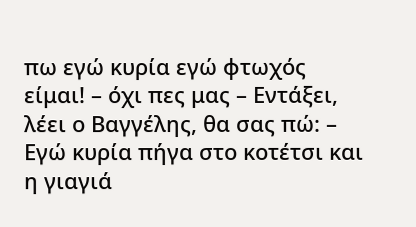πω εγώ κυρία εγώ φτωχός είμαι! – όχι πες μας – Εντάξει, λέει ο Βαγγέλης, θα σας πώ: – Εγώ κυρία πήγα στο κοτέτσι και η γιαγιά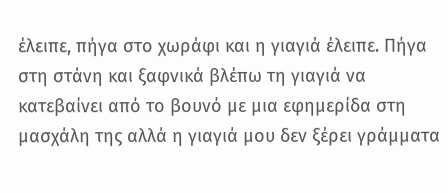έλειπε, πήγα στο χωράφι και η γιαγιά έλειπε. Πήγα στη στάνη και ξαφνικά βλέπω τη γιαγιά να κατεβαίνει από το βουνό με μια εφημερίδα στη μασχάλη της αλλά η γιαγιά μου δεν ξέρει γράμματα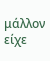μάλλον είχε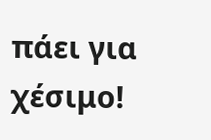πάει για χέσιμο!